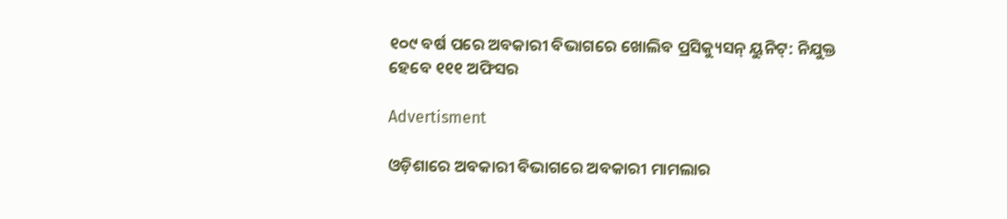୧୦୯ ବର୍ଷ ପରେ ଅବକାରୀ ବିଭାଗରେ ଖୋଲିବ ପ୍ରସିକ୍ୟୁସନ୍ ୟୁନିଟ୍‌: ନିଯୁକ୍ତ ହେବେ ୧୧୧ ଅଫିସର

Advertisment

ଓଡ଼ିଶାରେ ଅବକାରୀ ବିଭାଗରେ ଅବକାରୀ ମାମଲାର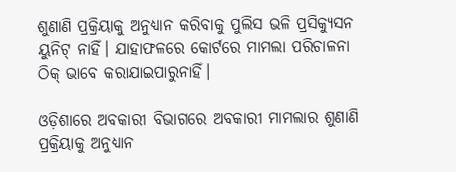ଶୁଣାଣି ପ୍ରକ୍ରିୟାକୁ ଅନୁଧ୍ୟାନ କରିବାକୁ ପୁଲିସ ଭଳି ପ୍ରସିକ୍ୟୁସନ ୟୁନିଟ୍ ନାହିଁ। ଯାହାଫଳରେ କୋର୍ଟରେ ମାମଲା ପରିଚାଳନା ଠିକ୍ ଭାବେ କରାଯାଇପାରୁନାହିଁ।

ଓଡ଼ିଶାରେ ଅବକାରୀ ବିଭାଗରେ ଅବକାରୀ ମାମଲାର ଶୁଣାଣି ପ୍ରକ୍ରିୟାକୁ ଅନୁଧ୍ୟାନ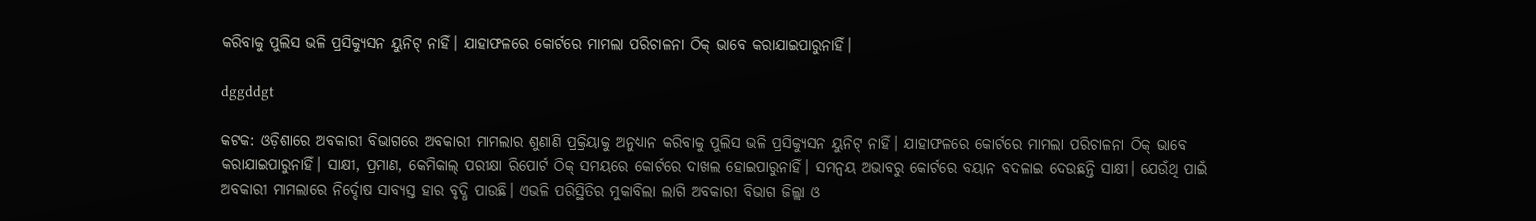କରିବାକୁ ପୁଲିସ ଭଳି ପ୍ରସିକ୍ୟୁସନ ୟୁନିଟ୍ ନାହିଁ। ଯାହାଫଳରେ କୋର୍ଟରେ ମାମଲା ପରିଚାଳନା ଠିକ୍ ଭାବେ କରାଯାଇପାରୁନାହିଁ।

dggddgt

କଟକ: ଓଡ଼ିଶାରେ ଅବକାରୀ ବିଭାଗରେ ଅବକାରୀ ମାମଲାର ଶୁଣାଣି ପ୍ରକ୍ରିୟାକୁ ଅନୁଧ୍ୟାନ କରିବାକୁ ପୁଲିସ ଭଳି ପ୍ରସିକ୍ୟୁସନ ୟୁନିଟ୍ ନାହିଁ। ଯାହାଫଳରେ କୋର୍ଟରେ ମାମଲା ପରିଚାଳନା ଠିକ୍ ଭାବେ କରାଯାଇପାରୁନାହିଁ। ସାକ୍ଷୀ, ପ୍ରମାଣ, କେମିକାଲ୍ ପରୀକ୍ଷା ରିପୋର୍ଟ ଠିକ୍ ସମୟରେ କୋର୍ଟରେ ଦାଖଲ ହୋଇପାରୁନାହିଁ। ସମନ୍ବୟ ଅଭାବରୁ କୋର୍ଟରେ ବୟାନ ବଦଳାଇ ଦେଉଛନ୍ତି ସାକ୍ଷୀ। ଯେଉଁଥି ପାଇଁ ଅବକାରୀ ମାମଲାରେ ନିର୍ଦ୍ଦୋଷ ସାବ୍ୟସ୍ତ ହାର ବୃଦ୍ଧି ପାଉଛି। ଏଭଳି ପରିସ୍ଥିତିର ମୁକାବିଲା ଲାଗି ଅବକାରୀ ବିଭାଗ ଜିଲ୍ଲା ଓ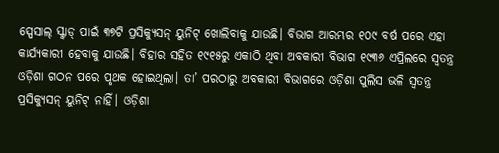ସ୍ପେସାଲ୍‌ ସ୍କ୍ବାଡ୍‌ ପାଇଁ ୩୭ଟି ପ୍ରସିକ୍ୟୁସନ୍ ୟୁନିଟ୍ ଖୋଲିବାକୁ ଯାଉଛି। ବିଭାଗ ଆରମ୍ଭର ୧୦୯ ବର୍ଷ ପରେ ଏହା କାର୍ଯ୍ୟକାରୀ ହେବାକୁ ଯାଉଛି। ବିହାର ସହିତ ୧୯୧୫ରୁ ଏକାଠି ଥିବା ଅବକାରୀ ବିଭାଗ ୧୯୩୬ ଏପ୍ରିଲରେ ସ୍ବତନ୍ତ୍ର ଓଡ଼ିଶା ଗଠନ ପରେ ପୃଥକ ହୋଇଥିଲା। ତା’ ପରଠାରୁ ଅବକାରୀ ବିଭାଗରେ ଓଡ଼ିଶା ପୁଲିସ ଭଳି ସ୍ବତନ୍ତ୍ର ପ୍ରସିକ୍ୟୁସନ୍ ୟୁନିଟ୍ ନାହିଁ। ଓଡ଼ିଶା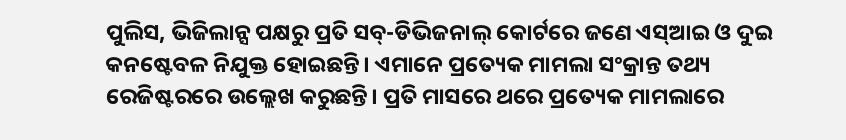ପୁଲିସ, ଭିଜିଲାନ୍ସ ପକ୍ଷରୁ ପ୍ରତି ସବ୍-ଡିଭିଜନାଲ୍ କୋର୍ଟରେ ଜଣେ ଏସ୍‌ଆଇ ଓ ଦୁଇ କନଷ୍ଟେବଳ ନିଯୁକ୍ତ ହୋଇଛନ୍ତି। ଏମାନେ ପ୍ରତ୍ୟେକ ମାମଲା ସଂକ୍ରାନ୍ତ ତଥ୍ୟ ରେଜିଷ୍ଟରରେ ଉଲ୍ଲେଖ କରୁଛନ୍ତି। ପ୍ରତି ମାସରେ ଥରେ ପ୍ରତ୍ୟେକ ମାମଲାରେ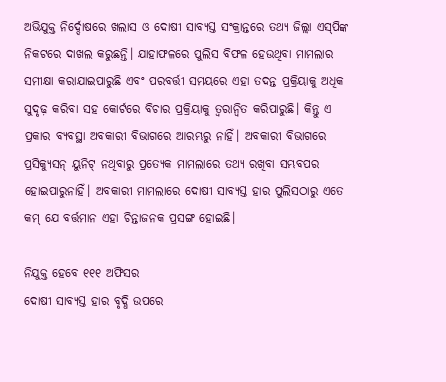ଅଭିଯୁକ୍ତ ନିର୍ଦ୍ଦୋଷରେ ଖଲାସ ଓ ଦୋଷୀ ସାବ୍ୟସ୍ତ ସଂକ୍ରାନ୍ତରେ ତଥ୍ୟ ଜିଲ୍ଲା ଏସ୍‌ପିଙ୍କ ନିକଟରେ ଦାଖଲ କରୁଛନ୍ତି। ଯାହାଫଳରେ ପୁଲିସ ବିଫଳ ହେଉଥିବା ମାମଲାର ସମୀକ୍ଷା କରାଯାଇପାରୁଛି ଏବଂ ପରବର୍ତ୍ତୀ ସମୟରେ ଏହା ତଦନ୍ତ ପ୍ରକ୍ରିୟାକୁ ଅଧିକ ସୁଦୃଢ଼ କରିବା ସହ କୋର୍ଟରେ ବିଚାର ପ୍ରକ୍ରିୟାକୁ ତ୍ବରାନ୍ବିତ କରିପାରୁଛି। କିନ୍ତୁ ଏ ପ୍ରକାର ବ୍ୟବସ୍ଥା ଅବକାରୀ ବିଭାଗରେ ଆରମ୍ଭରୁ ନାହିଁ। ଅବକାରୀ ବିଭାଗରେ ପ୍ରସିକ୍ୟୁସନ୍‌ ୟୁନିଟ୍ ନଥିବାରୁ ପ୍ରତ୍ୟେକ ମାମଲାରେ ତଥ୍ୟ ରଖିବା ସମ୍ଭବପର ହୋଇପାରୁନାହିଁ। ଅବକାରୀ ମାମଲାରେ ଦୋଷୀ ସାବ୍ୟସ୍ତ ହାର ପୁଲିସଠାରୁ ଏତେ କମ୍ ଯେ ବର୍ତ୍ତମାନ ଏହା ଚିନ୍ତାଜନକ ପ୍ରସଙ୍ଗ ହୋଇଛି।

ନିଯୁକ୍ତ ହେବେ ୧୧୧ ଅଫିସର
ଦୋଷୀ ସାବ୍ୟସ୍ତ ହାର ବୃଦ୍ଧି ଉପରେ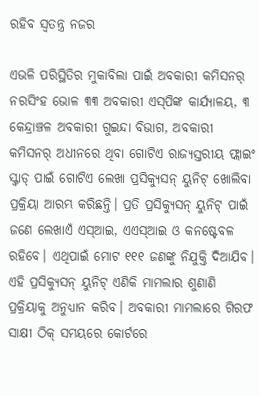ରହିବ ସ୍ବତନ୍ତ୍ର ନଜର

ଏଭଳି ପରିସ୍ଥିତିର ମୁକାବିଲା ପାଇଁ ଅବକାରୀ କମିସନର୍‌ ନରସିଂହ ଭୋଳ ୩୩ ଅବକାରୀ ଏସ୍‌ପିଙ୍କ କାର୍ଯ୍ୟାଳୟ, ୩ କେନ୍ଦ୍ରାଞ୍ଚଳ ଅବକାରୀ ଗୁଇନ୍ଦା ବିଭାଗ, ଅବକାରୀ କମିସନର୍‌ ଅଧୀନରେ ଥିବା ଗୋଟିଏ ରାଜ୍ୟସ୍ତରୀୟ ଫ୍ଲାଇଂ ସ୍କ୍ବାଡ୍‌ ପାଇଁ ଗୋଟିଏ ଲେଖା ପ୍ରସିକ୍ୟୁସନ୍ ୟୁନିଟ୍‌ ଖୋଲିବା ପ୍ରକ୍ରିୟା ଆରମ୍ଭ କରିଛନ୍ତି। ପ୍ରତି ପ୍ରସିକ୍ୟୁସନ୍‌ ୟୁନିଟ୍ ପାଇଁ ଜଣେ ଲେଖାଏଁ ଏସ୍‌ଆଇ, ଏଏସ୍‌ଆଇ ଓ କନଷ୍ଟେବଳ ରହିବେ। ଏଥିପାଇଁ ମୋଟ ୧୧୧ ଜଣଙ୍କୁ ନିଯୁକ୍ତି ଦିଆଯିବ। ଏହି ପ୍ରସିକ୍ୟୁସନ୍ ୟୁନିଟ୍‌ ଏଣିକି ମାମଲାର ଶୁଣାଣି ପ୍ରକ୍ରିୟାକୁ ଅନୁଧ୍ୟାନ କରିବ। ଅବକାରୀ ମାମଲାରେ ଗିରଫ ସାକ୍ଷୀ ଠିକ୍ ସମୟରେ କୋର୍ଟରେ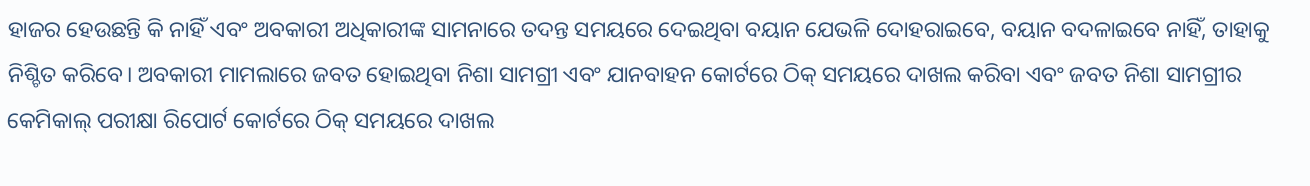ହାଜର ହେଉଛନ୍ତି କି ନାହିଁ ଏବଂ ଅବକାରୀ ଅଧିକାରୀଙ୍କ ସାମନାରେ ତଦନ୍ତ ସମୟରେ ଦେଇଥିବା ବୟାନ ଯେଭଳି ଦୋହରାଇବେ, ବୟାନ ବଦଳାଇବେ ନାହିଁ, ତାହାକୁ ନିଶ୍ଚିତ କରିବେ। ଅବକାରୀ ମାମଲାରେ ଜବତ ହୋଇଥିବା ନିଶା ସାମଗ୍ରୀ ଏବଂ ଯାନବାହନ କୋର୍ଟରେ ଠିକ୍ ସମୟରେ ଦାଖଲ କରିବା ଏବଂ ଜବତ ନିଶା ସାମଗ୍ରୀର କେମିକାଲ୍ ପରୀକ୍ଷା ରିପୋର୍ଟ କୋର୍ଟରେ ଠିକ୍ ସମୟରେ ଦାଖଲ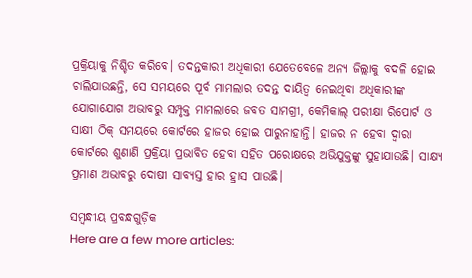ପ୍ରକ୍ରିୟାକୁ ନିଶ୍ଚିତ କରିବେ। ତଦନ୍ତକାରୀ ଅଧିକାରୀ ଯେତେବେଳେ ଅନ୍ୟ ଜିଲ୍ଲାକୁ ବଦଳି ହୋଇ ଚାଲିଯାଉଛନ୍ତି, ସେ ସମୟରେ ପୂର୍ବ ମାମଲାର ତଦନ୍ତ ଦାୟିତ୍ବ ନେଇଥିବା ଅଧିକାରୀଙ୍କ ଯୋଗାଯୋଗ ଅଭାବରୁ ସମ୍ପୃକ୍ତ ମାମଲାରେ ଜବତ ସାମଗ୍ରୀ, କେମିକାଲ୍ ପରୀକ୍ଷା ରିପୋର୍ଟ ଓ ସାକ୍ଷୀ ଠିକ୍ ସମୟରେ କୋର୍ଟରେ ହାଜର ହୋଇ ପାରୁନାହାନ୍ତି। ହାଜର ନ ହେବା ଦ୍ବାରା କୋର୍ଟରେ ଶୁଣାଣି ପ୍ରକ୍ରିୟା ପ୍ରଭାବିତ ହେବା ସହିତ ପରୋକ୍ଷରେ ଅଭିଯୁକ୍ତଙ୍କୁ ସୁହାଯାଉଛି। ସାକ୍ଷ୍ୟ ପ୍ରମାଣ ଅଭାବରୁ ଦୋଷୀ ସାବ୍ୟସ୍ତ ହାର ହ୍ରାସ ପାଉଛି।

ସମ୍ବନ୍ଧୀୟ ପ୍ରବନ୍ଧଗୁଡ଼ିକ
Here are a few more articles: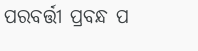ପରବର୍ତ୍ତୀ ପ୍ରବନ୍ଧ ପ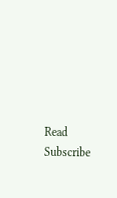Read
Subscribe